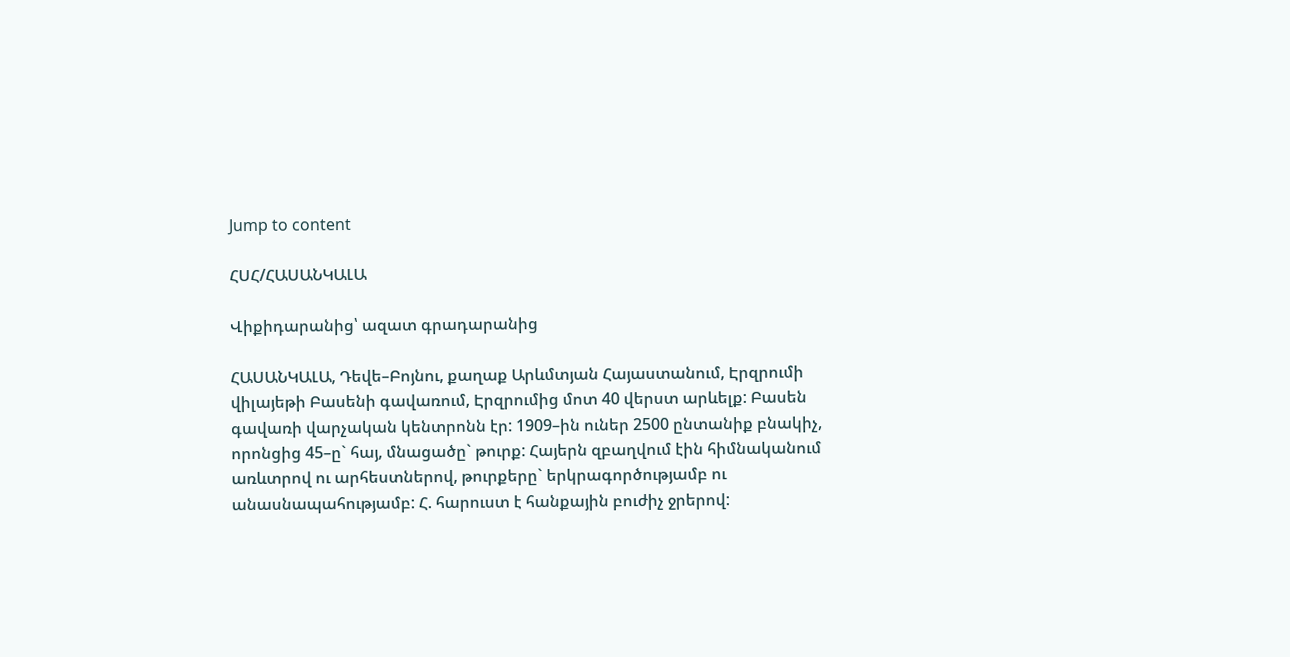Jump to content

ՀՍՀ/ՀԱՍԱՆԿԱԼԱ

Վիքիդարանից՝ ազատ գրադարանից

ՀԱՍԱՆԿԱԼԱ, Դեվե–Բոյնու, քաղաք Արևմտյան Հայաստանում, Էրզրումի վիլայեթի Բասենի գավառում, Էրզրումից մոտ 40 վերստ արևելք: Բասեն գավառի վարչական կենտրոնն էր: 1909–ին ուներ 2500 ընտանիք բնակիչ, որոնցից 45–ը` հայ, մնացածը` թուրք: Հայերն զբաղվում էին հիմնականում առևտրով ու արհեստներով, թուրքերը` երկրագործությամբ ու անասնապահությամբ: Հ. հարուստ է հանքային բուժիչ ջրերով: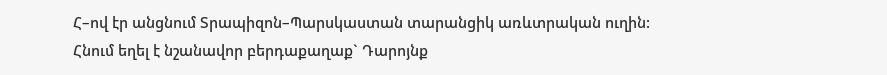Հ–ով էր անցնում Տրապիզոն–Պարսկաստան տարանցիկ առևտրական ուղին: Հնում եղել է նշանավոր բերդաքաղաք` Դարոյնք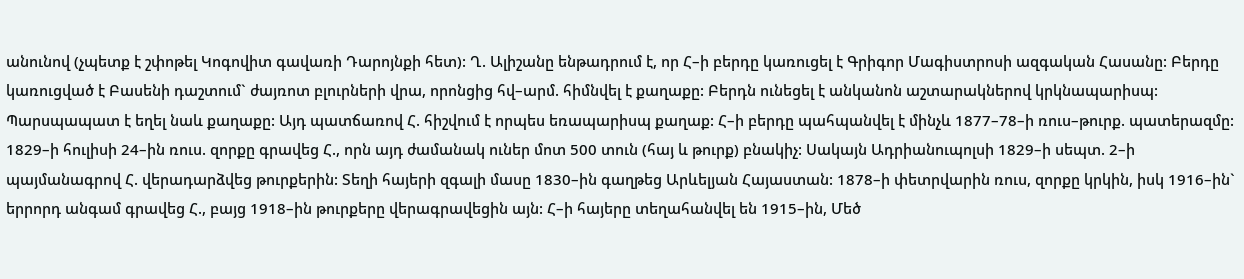անունով (չպետք է շփոթել Կոգովիտ գավառի Դարոյնքի հետ): Ղ. Ալիշանը ենթադրում է, որ Հ–ի բերդը կառուցել է Գրիգոր Մագիստրոսի ազգական Հասանը: Բերդը կառուցված է Բասենի դաշտում` ժայռոտ բլուրների վրա, որոնցից հվ–արմ. հիմնվել է քաղաքը: Բերդն ունեցել է անկանոն աշտարակներով կրկնապարիսպ: Պարսպապատ է եղել նաև քաղաքը: Այդ պատճառով Հ. հիշվում է որպես եռապարիսպ քաղաք: Հ–ի բերդը պահպանվել է մինչև 1877–78–ի ռուս–թուրք. պատերազմը: 1829–ի հուլիսի 24–ին ռուս. զորքը գրավեց Հ., որն այդ ժամանակ ուներ մոտ 500 տուն (հայ և թուրք) բնակիչ: Սակայն Ադրիանուպոլսի 1829–ի սեպտ. 2–ի պայմանագրով Հ. վերադարձվեց թուրքերին: Տեղի հայերի զգալի մասը 1830–ին գաղթեց Արևելյան Հայաստան: 1878–ի փետրվարին ռուս, զորքը կրկին, իսկ 1916–ին` երրորդ անգամ գրավեց Հ., բայց 1918–ին թուրքերը վերագրավեցին այն: Հ–ի հայերը տեղահանվել են 1915–ին, Մեծ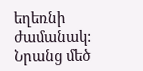եղեռնի ժամանակ: Նրանց մեծ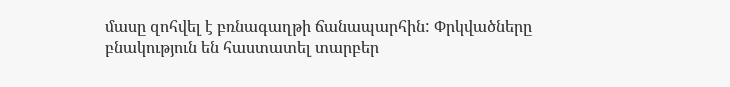մասը զոհվել է բռնագաղթի ճանապարհին: Փրկվածները բնակություն են հաստատել տարբեր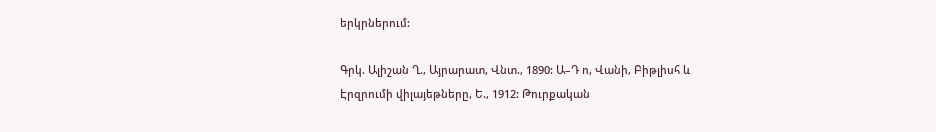երկրներում:

Գրկ. Ալիշան Ղ., Այրարատ, Վնտ., 1890: Ա–Դ ո, Վանի, Բիթլիսհ և Էրզրումի վիլայեթները, Ե., 1912: Թուրքական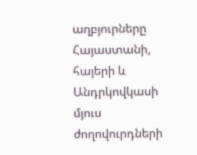աղբյուրները Հայաստանի, հայերի և Անդրկովկասի մյուս ժողովուրդների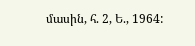մասին, հ. 2, Ե., 1964: